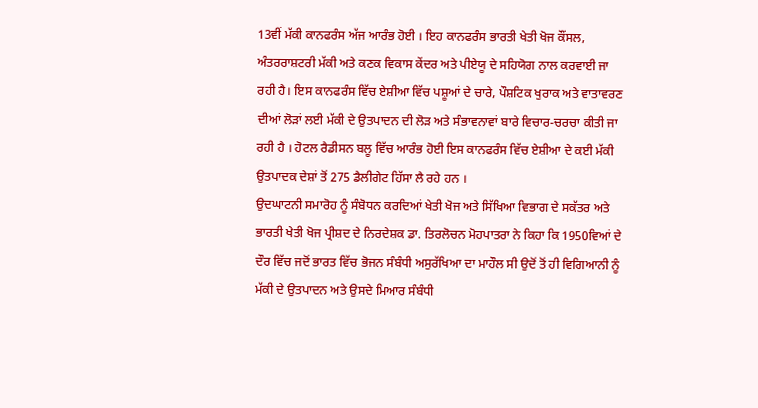13ਵੀਂ ਮੱਕੀ ਕਾਨਫਰੰਸ ਅੱਜ ਆਰੰਭ ਹੋਈ । ਇਹ ਕਾਨਫਰੰਸ ਭਾਰਤੀ ਖੇਤੀ ਖੋਜ ਕੌਂਸਲ, ਅੰਤਰਰਾਸ਼ਟਰੀ ਮੱਕੀ ਅਤੇ ਕਣਕ ਵਿਕਾਸ ਕੇਂਦਰ ਅਤੇ ਪੀਏਯੂ ਦੇ ਸਹਿਯੋਗ ਨਾਲ ਕਰਵਾਈ ਜਾ ਰਹੀ ਹੈ। ਇਸ ਕਾਨਫਰੰਸ ਵਿੱਚ ਏਸ਼ੀਆ ਵਿੱਚ ਪਸ਼ੂਆਂ ਦੇ ਚਾਰੇ, ਪੌਸ਼ਟਿਕ ਖੁਰਾਕ ਅਤੇ ਵਾਤਾਵਰਣ ਦੀਆਂ ਲੋੜਾਂ ਲਈ ਮੱਕੀ ਦੇ ਉਤਪਾਦਨ ਦੀ ਲੋੜ ਅਤੇ ਸੰਭਾਵਨਾਵਾਂ ਬਾਰੇ ਵਿਚਾਰ-ਚਰਚਾ ਕੀਤੀ ਜਾ ਰਹੀ ਹੈ । ਹੋਟਲ ਰੈਡੀਸਨ ਬਲੂ ਵਿੱਚ ਆਰੰਭ ਹੋਈ ਇਸ ਕਾਨਫਰੰਸ ਵਿੱਚ ਏਸ਼ੀਆ ਦੇ ਕਈ ਮੱਕੀ ਉਤਪਾਦਕ ਦੇਸ਼ਾਂ ਤੋਂ 275 ਡੈਲੀਗੇਟ ਹਿੱਸਾ ਲੈ ਰਹੇ ਹਨ ।
ਉਦਘਾਟਨੀ ਸਮਾਰੋਹ ਨੂੰ ਸੰਬੋਧਨ ਕਰਦਿਆਂ ਖੇਤੀ ਖੋਜ ਅਤੇ ਸਿੱਖਿਆ ਵਿਭਾਗ ਦੇ ਸਕੱਤਰ ਅਤੇ ਭਾਰਤੀ ਖੇਤੀ ਖੋਜ ਪ੍ਰੀਸ਼ਦ ਦੇ ਨਿਰਦੇਸ਼ਕ ਡਾ. ਤਿਰਲੋਚਨ ਮੋਹਪਾਤਰਾ ਨੇ ਕਿਹਾ ਕਿ 1950ਵਿਆਂ ਦੇ ਦੌਰ ਵਿੱਚ ਜਦੋਂ ਭਾਰਤ ਵਿੱਚ ਭੋਜਨ ਸੰਬੰਧੀ ਅਸੁਰੱਖਿਆ ਦਾ ਮਾਹੌਲ ਸੀ ਉਦੋਂ ਤੋਂ ਹੀ ਵਿਗਿਆਨੀ ਨੂੰ ਮੱਕੀ ਦੇ ਉਤਪਾਦਨ ਅਤੇ ਉਸਦੇ ਮਿਆਰ ਸੰਬੰਧੀ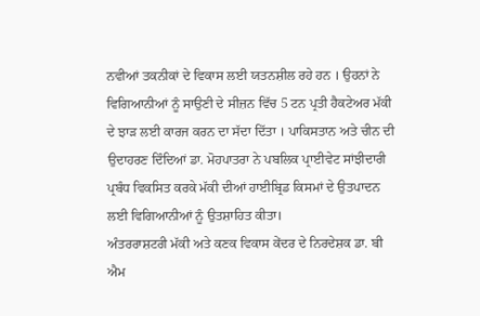ਨਵੀਆਂ ਤਕਨੀਕਾਂ ਦੇ ਵਿਕਾਸ ਲਈ ਯਤਨਸ਼ੀਲ ਰਹੇ ਹਨ । ਉਹਨਾਂ ਨੇ ਵਿਗਿਆਨੀਆਂ ਨੂੰ ਸਾਉਣੀ ਦੇ ਸੀਜ਼ਨ ਵਿੱਚ 5 ਟਨ ਪ੍ਰਤੀ ਹੈਕਟੇਅਰ ਮੱਕੀ ਦੇ ਝਾੜ ਲਈ ਕਾਰਜ ਕਰਨ ਦਾ ਸੱਦਾ ਦਿੱਤਾ । ਪਾਕਿਸਤਾਨ ਅਤੇ ਚੀਨ ਦੀ ਉਦਾਹਰਣ ਦਿੰਦਿਆਂ ਡਾ. ਮੋਹਪਾਤਰਾ ਨੇ ਪਬਲਿਕ ਪ੍ਰਾਈਵੇਟ ਸਾਂਝੀਦਾਰੀ ਪ੍ਰਬੰਧ ਵਿਕਸਿਤ ਕਰਕੇ ਮੱਕੀ ਦੀਆਂ ਹਾਈਬ੍ਰਿਡ ਕਿਸਮਾਂ ਦੇ ਉਤਪਾਦਨ ਲਈ ਵਿਗਿਆਨੀਆਂ ਨੂੰ ਉਤਸ਼ਾਹਿਤ ਕੀਤਾ।
ਅੰਤਰਰਾਸ਼ਟਰੀ ਮੱਕੀ ਅਤੇ ਕਣਕ ਵਿਕਾਸ ਕੇਂਦਰ ਦੇ ਨਿਰਦੇਸ਼ਕ ਡਾ. ਬੀ ਐਮ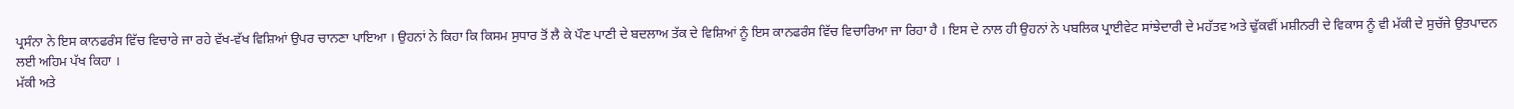ਪ੍ਰਸੰਨਾ ਨੇ ਇਸ ਕਾਨਫਰੰਸ ਵਿੱਚ ਵਿਚਾਰੇ ਜਾ ਰਹੇ ਵੱਖ-ਵੱਖ ਵਿਸ਼ਿਆਂ ਉਪਰ ਚਾਨਣਾ ਪਾਇਆ । ਉਹਨਾਂ ਨੇ ਕਿਹਾ ਕਿ ਕਿਸਮ ਸੁਧਾਰ ਤੋਂ ਲੈ ਕੇ ਪੌਣ ਪਾਣੀ ਦੇ ਬਦਲਾਅ ਤੱਕ ਦੇ ਵਿਸ਼ਿਆਂ ਨੂੰ ਇਸ ਕਾਨਫਰੰਸ ਵਿੱਚ ਵਿਚਾਰਿਆ ਜਾ ਰਿਹਾ ਹੈ । ਇਸ ਦੇ ਨਾਲ ਹੀ ਉਹਨਾਂ ਨੇ ਪਬਲਿਕ ਪ੍ਰਾਈਵੇਟ ਸਾਂਝੇਦਾਰੀ ਦੇ ਮਹੱਤਵ ਅਤੇ ਢੁੱਕਵੀਂ ਮਸ਼ੀਨਰੀ ਦੇ ਵਿਕਾਸ ਨੂੰ ਵੀ ਮੱਕੀ ਦੇ ਸੁਚੱਜੇ ਉਤਪਾਦਨ ਲਈ ਅਹਿਮ ਪੱਖ ਕਿਹਾ ।
ਮੱਕੀ ਅਤੇ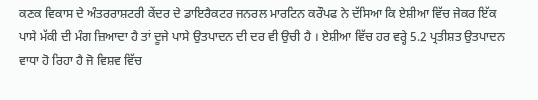ਕਣਕ ਵਿਕਾਸ ਦੇ ਅੰਤਰਰਾਸ਼ਟਰੀ ਕੇਂਦਰ ਦੇ ਡਾਇਰੈਕਟਰ ਜਨਰਲ ਮਾਰਟਿਨ ਕਰੌਪਫ ਨੇ ਦੱਸਿਆ ਕਿ ਏਸ਼ੀਆ ਵਿੱਚ ਜੇਕਰ ਇੱਕ ਪਾਸੇ ਮੱਕੀ ਦੀ ਮੰਗ ਜ਼ਿਆਦਾ ਹੈ ਤਾਂ ਦੂਜੇ ਪਾਸੇ ਉਤਪਾਦਨ ਦੀ ਦਰ ਵੀ ਉਚੀ ਹੈ । ਏਸ਼ੀਆ ਵਿੱਚ ਹਰ ਵਰ੍ਹੇ 5.2 ਪ੍ਰਤੀਸ਼ਤ ਉਤਪਾਦਨ ਵਾਧਾ ਹੋ ਰਿਹਾ ਹੈ ਜੋ ਵਿਸ਼ਵ ਵਿੱਚ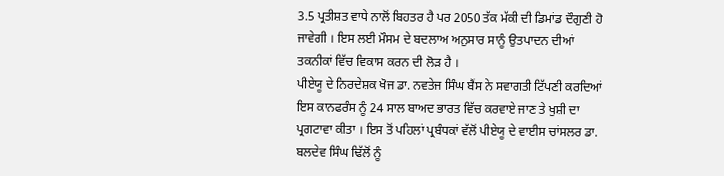3.5 ਪ੍ਰਤੀਸ਼ਤ ਵਾਧੇ ਨਾਲੋਂ ਬਿਹਤਰ ਹੈ ਪਰ 2050 ਤੱਕ ਮੱਕੀ ਦੀ ਡਿਮਾਂਡ ਦੌਗੁਣੀ ਹੋ ਜਾਵੇਗੀ । ਇਸ ਲਈ ਮੌਸਮ ਦੇ ਬਦਲਾਅ ਅਨੁਸਾਰ ਸਾਨੂੰ ਉਤਪਾਦਨ ਦੀਆਂ ਤਕਨੀਕਾਂ ਵਿੱਚ ਵਿਕਾਸ ਕਰਨ ਦੀ ਲੋੜ ਹੈ ।
ਪੀਏਯੂ ਦੇ ਨਿਰਦੇਸ਼ਕ ਖੋਜ ਡਾ. ਨਵਤੇਜ ਸਿੰਘ ਬੈਂਸ ਨੇ ਸਵਾਗਤੀ ਟਿੱਪਣੀ ਕਰਦਿਆਂ ਇਸ ਕਾਨਫਰੰਸ ਨੂੰ 24 ਸਾਲ ਬਾਅਦ ਭਾਰਤ ਵਿੱਚ ਕਰਵਾਏ ਜਾਣ ਤੇ ਖੁਸ਼ੀ ਦਾ ਪ੍ਰਗਟਾਵਾ ਕੀਤਾ । ਇਸ ਤੋਂ ਪਹਿਲਾਂ ਪ੍ਰਬੰਧਕਾਂ ਵੱਲੋਂ ਪੀਏਯੂ ਦੇ ਵਾਈਸ ਚਾਂਸਲਰ ਡਾ. ਬਲਦੇਵ ਸਿੰਘ ਢਿੱਲੋਂ ਨੂੰ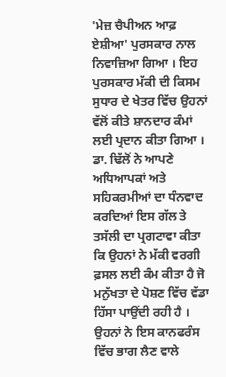'ਮੇਜ਼ ਚੈਪੀਅਨ ਆਫ਼ ਏਸ਼ੀਆ' ਪੁਰਸਕਾਰ ਨਾਲ ਨਿਵਾਜ਼ਿਆ ਗਿਆ । ਇਹ ਪੁਰਸਕਾਰ ਮੱਕੀ ਦੀ ਕਿਸਮ ਸੁਧਾਰ ਦੇ ਖੇਤਰ ਵਿੱਚ ਉਹਨਾਂ ਵੱਲੋਂ ਕੀਤੇ ਸ਼ਾਨਦਾਰ ਕੰਮਾਂ ਲਈ ਪ੍ਰਦਾਨ ਕੀਤਾ ਗਿਆ । ਡਾ. ਢਿੱਲੋਂ ਨੇ ਆਪਣੇ ਅਧਿਆਪਕਾਂ ਅਤੇ ਸਹਿਕਰਮੀਆਂ ਦਾ ਧੰਨਵਾਦ ਕਰਦਿਆਂ ਇਸ ਗੱਲ ਤੇ ਤਸੱਲੀ ਦਾ ਪ੍ਰਗਟਾਵਾ ਕੀਤਾ ਕਿ ਉਹਨਾਂ ਨੇ ਮੱਕੀ ਵਰਗੀ ਫ਼ਸਲ ਲਈ ਕੰਮ ਕੀਤਾ ਹੈ ਜੋ ਮਨੁੱਖਤਾ ਦੇ ਪੋਸ਼ਣ ਵਿੱਚ ਵੱਡਾ ਹਿੱਸਾ ਪਾਉਂਦੀ ਰਹੀ ਹੈ । ਉਹਨਾਂ ਨੇ ਇਸ ਕਾਨਫਰੰਸ ਵਿੱਚ ਭਾਗ ਲੈਣ ਵਾਲੇ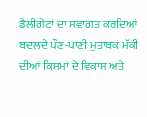ਡੈਲੀਗੇਟਾਂ ਦਾ ਸਵਾਗਤ ਕਰਦਿਆਂ ਬਦਲਦੇ ਪੌਣ-ਪਾਣੀ ਮੁਤਾਬਕ ਮੱਕੀ ਦੀਆਂ ਕਿਸਮਾਂ ਦੇ ਵਿਕਾਸ ਅਤੇ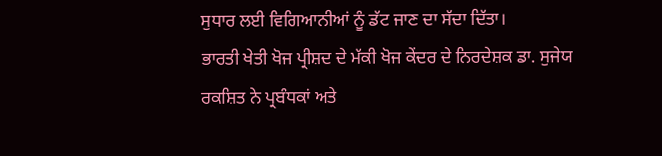ਸੁਧਾਰ ਲਈ ਵਿਗਿਆਨੀਆਂ ਨੂੰ ਡੱਟ ਜਾਣ ਦਾ ਸੱਦਾ ਦਿੱਤਾ।
ਭਾਰਤੀ ਖੇਤੀ ਖੋਜ ਪ੍ਰੀਸ਼ਦ ਦੇ ਮੱਕੀ ਖੋਜ ਕੇਂਦਰ ਦੇ ਨਿਰਦੇਸ਼ਕ ਡਾ. ਸੁਜੇਯ ਰਕਸ਼ਿਤ ਨੇ ਪ੍ਰਬੰਧਕਾਂ ਅਤੇ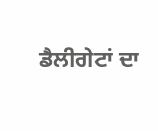ਡੈਲੀਗੇਟਾਂ ਦਾ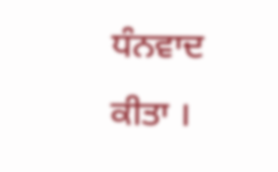ਧੰਨਵਾਦ ਕੀਤਾ ।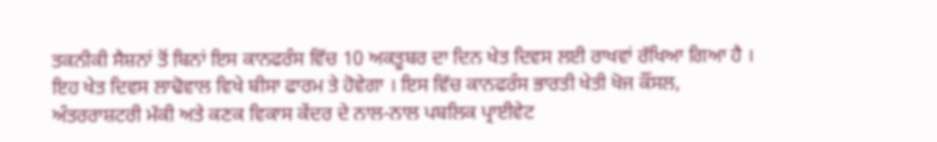ਤਕਨੀਕੀ ਸੈਸ਼ਨਾਂ ਤੋਂ ਬਿਨਾਂ ਇਸ ਕਾਨਫਰੰਸ ਵਿੱਚ 10 ਅਕਤੂਬਰ ਦਾ ਦਿਨ ਖੇਤ ਦਿਵਸ ਲਈ ਰਾਖਵਾਂ ਰੱਖਿਆ ਗਿਆ ਹੈ । ਇਹ ਖੇਤ ਦਿਵਸ ਲਾਢੋਵਾਲ ਵਿਖੇ ਬੀਸਾ ਫਾਰਮ ਤੇ ਹੋਵੇਗਾ । ਇਸ ਵਿੱਚ ਕਾਨਫਰੰਸ ਭਾਰਤੀ ਖੇਤੀ ਖੋਜ ਕੌਂਸਲ, ਅੰਤਰਰਾਸ਼ਟਰੀ ਮੱਕੀ ਅਤੇ ਕਣਕ ਵਿਕਾਸ ਕੇਂਦਰ ਦੇ ਨਾਲ-ਨਾਲ ਪਬਲਿਕ ਪ੍ਰਾਈਵੇਟ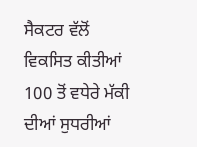ਸੈਕਟਰ ਵੱਲੋਂ ਵਿਕਸਿਤ ਕੀਤੀਆਂ 100 ਤੋਂ ਵਧੇਰੇ ਮੱਕੀ ਦੀਆਂ ਸੁਧਰੀਆਂ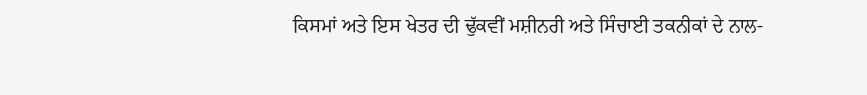ਕਿਸਮਾਂ ਅਤੇ ਇਸ ਖੇਤਰ ਦੀ ਢੁੱਕਵੀਂ ਮਸ਼ੀਨਰੀ ਅਤੇ ਸਿੰਚਾਈ ਤਕਨੀਕਾਂ ਦੇ ਨਾਲ-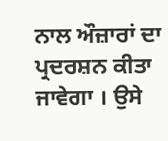ਨਾਲ ਔਜ਼ਾਰਾਂ ਦਾ ਪ੍ਰਦਰਸ਼ਨ ਕੀਤਾ ਜਾਵੇਗਾ । ਉਸੇ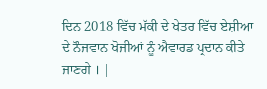ਦਿਨ 2018 ਵਿੱਚ ਮੱਕੀ ਦੇ ਖੇਤਰ ਵਿੱਚ ਏਸ਼ੀਆ ਦੇ ਨੌਜਵਾਨ ਖੋਜੀਆਂ ਨੂੰ ਐਵਾਰਡ ਪ੍ਰਦਾਨ ਕੀਤੇ ਜਾਣਗੇ । |